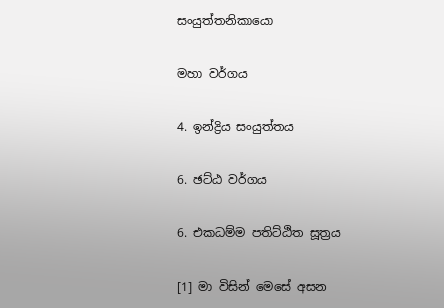සංයුත්තනිකායො

මහා වර්ගය

4. ඉන්ද්‍රිය සංයුත්තය

6. ඡට්ඨ වර්ගය

6. එකධම්ම පතිට්ඨිත සූත්‍රය

[1] මා විසින් මෙසේ අසන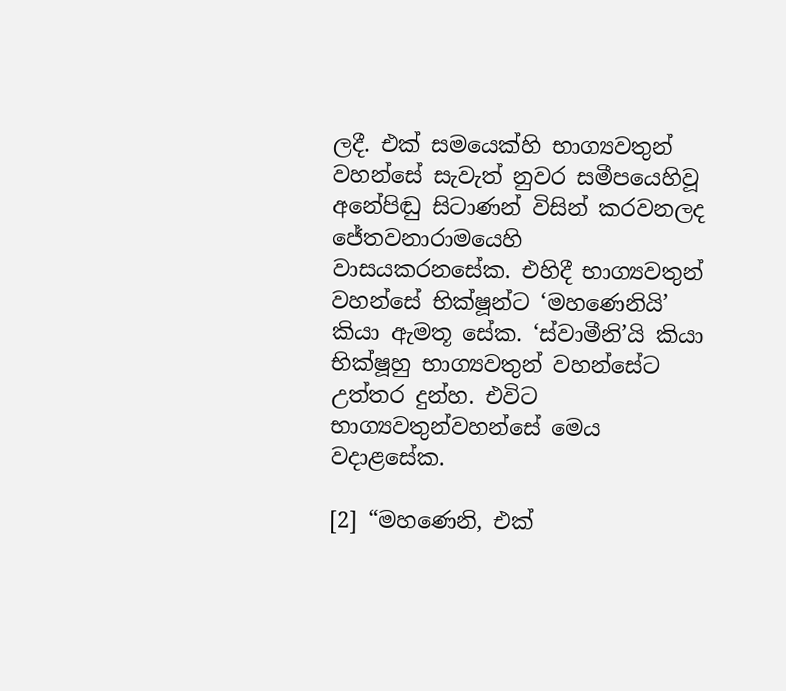ලදී. එක් සමයෙක්හි භාග්‍යවතුන් වහන්සේ සැවැත් නුවර සමීපයෙහිවූ අනේපිඬු සිටාණන් විසින් කරවනලද ජේතවනාරාමයෙහි වාසයකරනසේක. එහිදී භාග්‍යවතුන් වහන්සේ භික්ෂූන්ට ‘මහණෙනියි’ කියා ඇමතූ සේක. ‘ස්වාමීනි’යි කියා භික්ෂූහු භාග්‍යවතුන් වහන්සේට උත්තර දුන්හ. එවිට භාග්‍යවතුන්වහන්සේ මෙය වදාළසේක.

[2] “මහණෙනි, එක්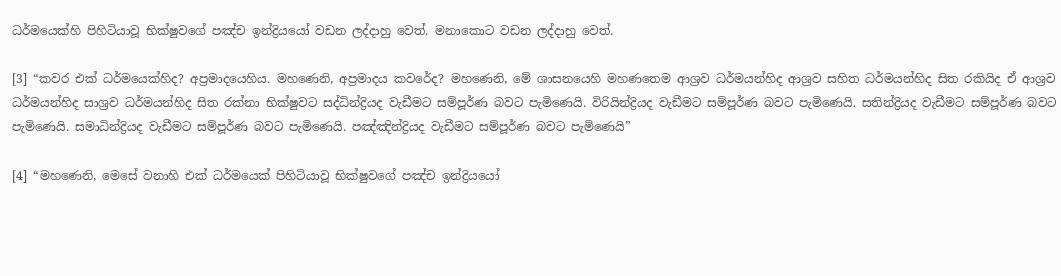ධර්මයෙක්හි පිහිටියාවූ භික්ෂුවගේ පඤ්ච ඉන්ද්‍රියයෝ වඩන ලද්දාහු වෙත්. මනාකොට වඩන ලද්දාහු වෙත්.

[3] “කවර එක් ධර්මයෙක්හිද? අප්‍රමාදයෙහිය. මහණෙනි, අප්‍රමාදය කවරේද? මහණෙනි, මේ ශාසනයෙහි මහණතෙම ආශ්‍රව ධර්මයන්හිද ආශ්‍රව සහිත ධර්මයන්හිද සිත රකියිද ඒ ආශ්‍රව ධර්මයන්හිද සාශ්‍රව ධර්මයන්හිද සිත රක්නා භික්ෂුවට සද්ධින්ද්‍රියද වැඩීමට සම්පූර්ණ බවට පැමිණෙයි. විරියින්ද්‍රියද වැඩීමට සම්පූර්ණ බවට පැමිණෙයි. සතින්ද්‍රියද වැඩීමට සම්පූර්ණ බවට පැමිණෙයි. සමාධින්ද්‍රියද වැඩීමට සම්පූර්ණ බවට පැමිණෙයි. පඤ්ඤින්ද්‍රියද වැඩීමට සම්පූර්ණ බවට පැමිණෙයි”

[4] “මහණෙනි, මෙසේ වනාහි එක් ධර්මයෙක් පිහිටියාවූ භික්ෂුවගේ පඤ්ච ඉන්ද්‍රියයෝ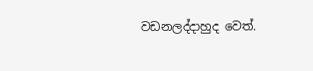වඩනලද්දාහුද වෙත්.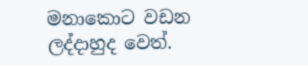මනාකොට වඩන ලද්දාහුද වෙත්.